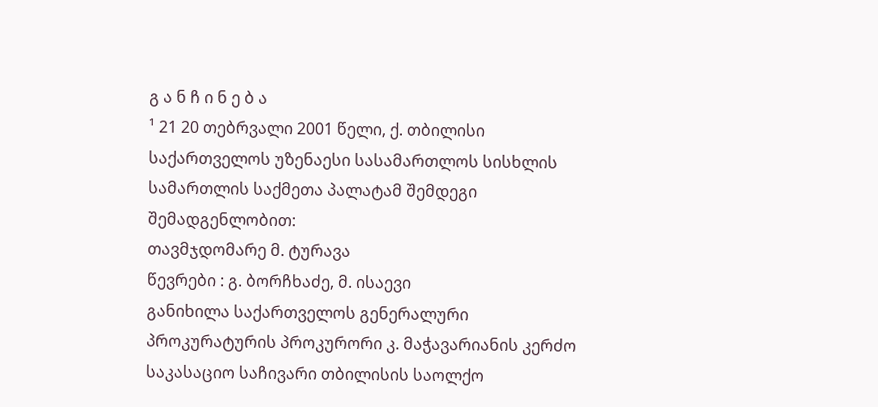გ ა ნ ჩ ი ნ ე ბ ა
¹ 21 20 თებრვალი 2001 წელი, ქ. თბილისი
საქართველოს უზენაესი სასამართლოს სისხლის სამართლის საქმეთა პალატამ შემდეგი შემადგენლობით:
თავმჯდომარე მ. ტურავა
წევრები : გ. ბორჩხაძე, მ. ისაევი
განიხილა საქართველოს გენერალური პროკურატურის პროკურორი კ. მაჭავარიანის კერძო საკასაციო საჩივარი თბილისის საოლქო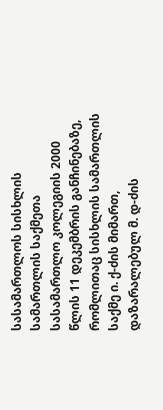სასამართლოს სისხლის სამართლის საქმეთა სასამართლო კოლეგიის 2000 წლის 11 დეკემბრის განჩინებაზე, რომლითაც სისხლის სამართლის საქმე ი. ქ-ძის მიმართ, დაზარალებულ მ. დ-ძის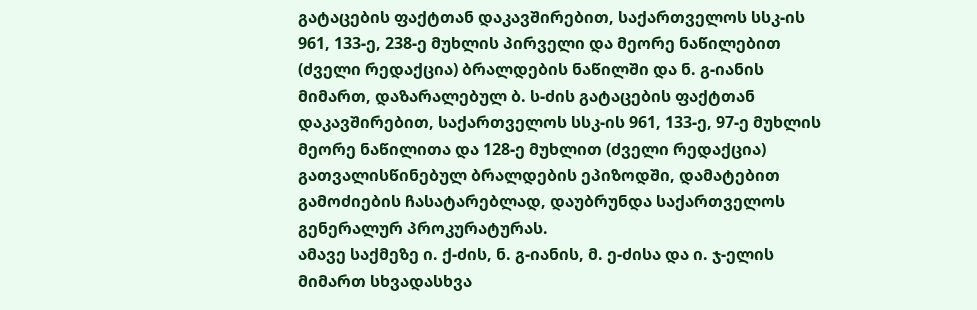გატაცების ფაქტთან დაკავშირებით, საქართველოს სსკ-ის 961, 133-ე, 238-ე მუხლის პირველი და მეორე ნაწილებით (ძველი რედაქცია) ბრალდების ნაწილში და ნ. გ-იანის მიმართ, დაზარალებულ ბ. ს-ძის გატაცების ფაქტთან დაკავშირებით, საქართველოს სსკ-ის 961, 133-ე, 97-ე მუხლის მეორე ნაწილითა და 128-ე მუხლით (ძველი რედაქცია) გათვალისწინებულ ბრალდების ეპიზოდში, დამატებით გამოძიების ჩასატარებლად, დაუბრუნდა საქართველოს გენერალურ პროკურატურას.
ამავე საქმეზე ი. ქ-ძის, ნ. გ-იანის, მ. ე-ძისა და ი. ჯ-ელის მიმართ სხვადასხვა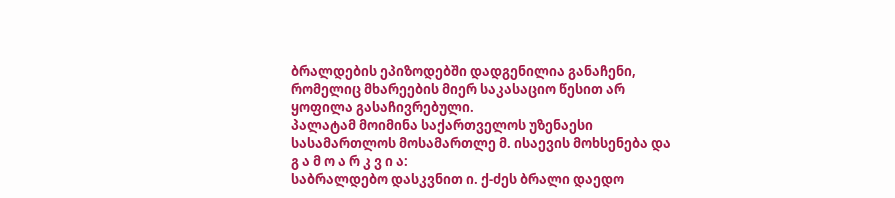ბრალდების ეპიზოდებში დადგენილია განაჩენი, რომელიც მხარეების მიერ საკასაციო წესით არ ყოფილა გასაჩივრებული.
პალატამ მოიმინა საქართველოს უზენაესი სასამართლოს მოსამართლე მ. ისაევის მოხსენება და
გ ა მ ო ა რ კ ვ ი ა:
საბრალდებო დასკვნით ი. ქ-ძეს ბრალი დაედო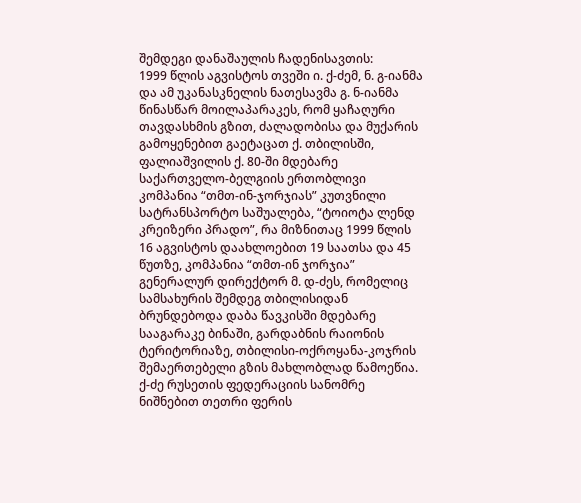შემდეგი დანაშაულის ჩადენისავთის:
1999 წლის აგვისტოს თვეში ი. ქ-ძემ, ნ. გ-იანმა და ამ უკანასკნელის ნათესავმა გ. ნ-იანმა წინასწარ მოილაპარაკეს, რომ ყაჩაღური თავდასხმის გზით, ძალადობისა და მუქარის გამოყენებით გაეტაცათ ქ. თბილისში, ფალიაშვილის ქ. 80-ში მდებარე საქართველო-ბელგიის ერთობლივი კომპანია “თმთ-ინ-ჯორჯიას” კუთვნილი სატრანსპორტო საშუალება, “ტოიოტა ლენდ კრეიზერი პრადო”, რა მიზნითაც 1999 წლის 16 აგვისტოს დაახლოებით 19 საათსა და 45 წუთზე, კომპანია “თმთ-ინ ჯორჯია” გენერალურ დირექტორ მ. დ-ძეს, რომელიც სამსახურის შემდეგ თბილისიდან ბრუნდებოდა დაბა წავკისში მდებარე სააგარაკე ბინაში, გარდაბნის რაიონის ტერიტორიაზე, თბილისი-ოქროყანა-კოჯრის შემაერთებელი გზის მახლობლად წამოეწია. ქ-ძე რუსეთის ფედერაციის სანომრე ნიშნებით თეთრი ფერის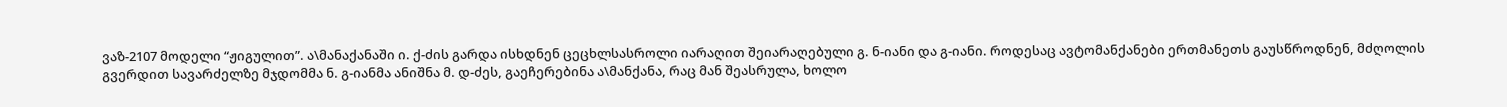ვაზ-2107 მოდელი “ჟიგულით”. ა\მანაქანაში ი. ქ-ძის გარდა ისხდნენ ცეცხლსასროლი იარაღით შეიარაღებული გ. ნ-იანი და გ-იანი. როდესაც ავტომანქანები ერთმანეთს გაუსწროდნენ, მძღოლის გვერდით სავარძელზე მჯდომმა ნ. გ-იანმა ანიშნა მ. დ-ძეს, გაეჩერებინა ა\მანქანა, რაც მან შეასრულა, ხოლო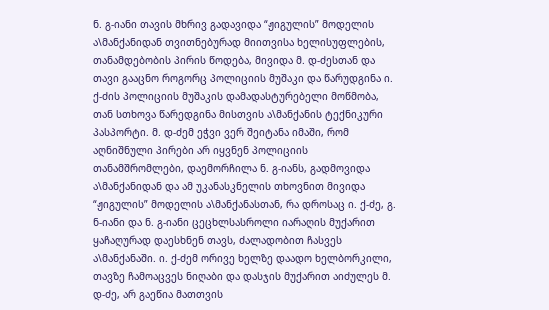ნ. გ-იანი თავის მხრივ გადავიდა “ჟიგულის” მოდელის ა\მანქანიდან თვითნებურად მიითვისა ხელისუფლების, თანამდებობის პირის წოდება, მივიდა მ. დ-ძესთან და თავი გააცნო როგორც პოლიციის მუშაკი და წარუდგინა ი. ქ-ძის პოლიციის მუშაკის დამადასტურებელი მოწმობა, თან სთხოვა წარედგინა მისთვის ა\მანქანის ტექნიკური პასპორტი. მ. დ-ძემ ეჭვი ვერ შეიტანა იმაში, რომ აღნიშნული პირები არ იყვნენ პოლიციის თანამშრომლები, დაემორჩილა ნ. გ-იანს, გადმოვიდა ა\მანქანიდან და ამ უკანასკნელის თხოვნით მივიდა “ჟიგულის” მოდელის ა\მანქანასთან, რა დროსაც ი. ქ-ძე, გ. ნ-იანი და ნ. გ-იანი ცეცხლსასროლი იარაღის მუქარით ყაჩაღურად დაესხნენ თავს, ძალადობით ჩასვეს ა\მანქანაში. ი. ქ-ძემ ორივე ხელზე დაადო ხელბორკილი, თავზე ჩამოაცვეს ნიღაბი და დასჯის მუქარით აიძულეს მ. დ-ძე, არ გაეწია მათთვის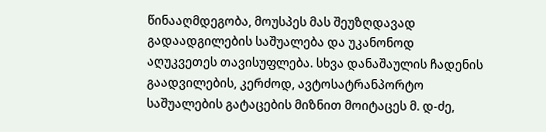წინააღმდეგობა, მოუსპეს მას შეუზღდავად გადაადგილების საშუალება და უკანონოდ აღუკვეთეს თავისუფლება. სხვა დანაშაულის ჩადენის გაადვილების, კერძოდ, ავტოსატრანპორტო საშუალების გატაცების მიზნით მოიტაცეს მ. დ-ძე,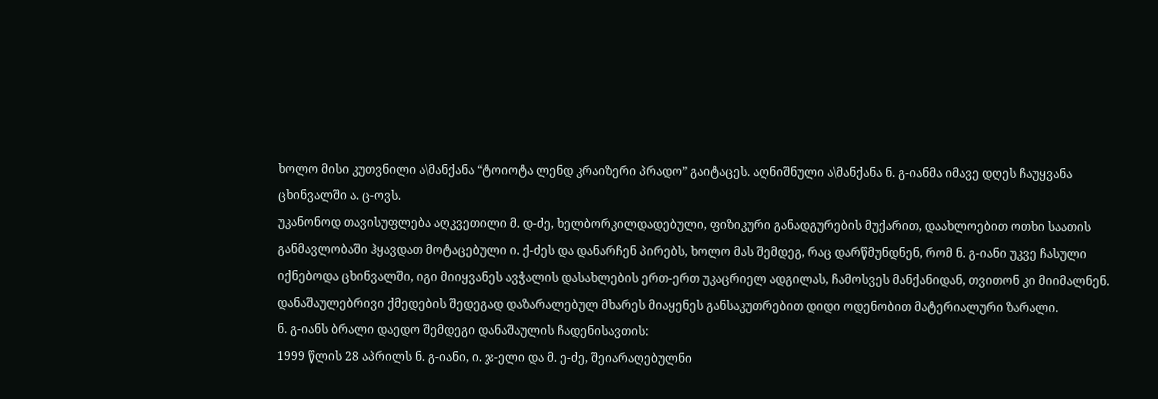ხოლო მისი კუთვნილი ა\მანქანა “ტოიოტა ლენდ კრაიზერი პრადო” გაიტაცეს. აღნიშნული ა\მანქანა ნ. გ-იანმა იმავე დღეს ჩაუყვანა ცხინვალში ა. ც-ოვს.
უკანონოდ თავისუფლება აღკვეთილი მ. დ-ძე, ხელბორკილდადებული, ფიზიკური განადგურების მუქარით, დაახლოებით ოთხი საათის განმავლობაში ჰყავდათ მოტაცებული ი. ქ-ძეს და დანარჩენ პირებს, ხოლო მას შემდეგ, რაც დარწმუნდნენ, რომ ნ. გ-იანი უკვე ჩასული იქნებოდა ცხინვალში, იგი მიიყვანეს ავჭალის დასახლების ერთ-ერთ უკაცრიელ ადგილას, ჩამოსვეს მანქანიდან, თვითონ კი მიიმალნენ. დანაშაულებრივი ქმედების შედეგად დაზარალებულ მხარეს მიაყენეს განსაკუთრებით დიდი ოდენობით მატერიალური ზარალი.
ნ. გ-იანს ბრალი დაედო შემდეგი დანაშაულის ჩადენისავთის:
1999 წლის 28 აპრილს ნ. გ-იანი, ი. ჯ-ელი და მ. ე-ძე, შეიარაღებულნი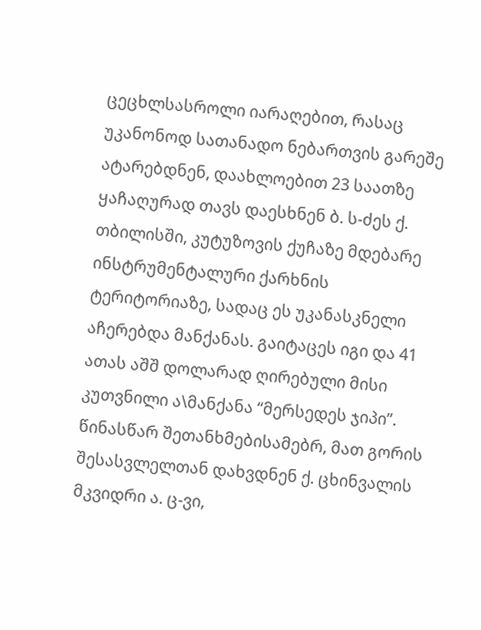ცეცხლსასროლი იარაღებით, რასაც უკანონოდ სათანადო ნებართვის გარეშე ატარებდნენ, დაახლოებით 23 საათზე ყაჩაღურად თავს დაესხნენ ბ. ს-ძეს ქ. თბილისში, კუტუზოვის ქუჩაზე მდებარე ინსტრუმენტალური ქარხნის ტერიტორიაზე, სადაც ეს უკანასკნელი აჩერებდა მანქანას. გაიტაცეს იგი და 41 ათას აშშ დოლარად ღირებული მისი კუთვნილი ა\მანქანა “მერსედეს ჯიპი”. წინასწარ შეთანხმებისამებრ, მათ გორის შესასვლელთან დახვდნენ ქ. ცხინვალის მკვიდრი ა. ც-ვი,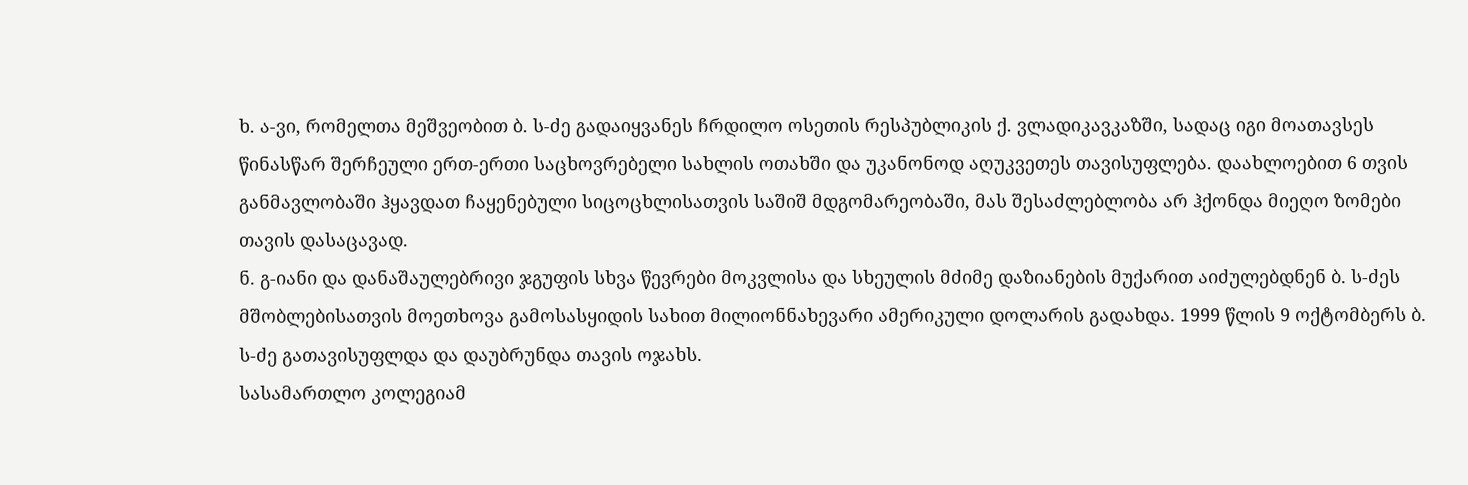ხ. ა-ვი, რომელთა მეშვეობით ბ. ს-ძე გადაიყვანეს ჩრდილო ოსეთის რესპუბლიკის ქ. ვლადიკავკაზში, სადაც იგი მოათავსეს წინასწარ შერჩეული ერთ-ერთი საცხოვრებელი სახლის ოთახში და უკანონოდ აღუკვეთეს თავისუფლება. დაახლოებით 6 თვის განმავლობაში ჰყავდათ ჩაყენებული სიცოცხლისათვის საშიშ მდგომარეობაში, მას შესაძლებლობა არ ჰქონდა მიეღო ზომები თავის დასაცავად.
ნ. გ-იანი და დანაშაულებრივი ჯგუფის სხვა წევრები მოკვლისა და სხეულის მძიმე დაზიანების მუქარით აიძულებდნენ ბ. ს-ძეს მშობლებისათვის მოეთხოვა გამოსასყიდის სახით მილიონნახევარი ამერიკული დოლარის გადახდა. 1999 წლის 9 ოქტომბერს ბ. ს-ძე გათავისუფლდა და დაუბრუნდა თავის ოჯახს.
სასამართლო კოლეგიამ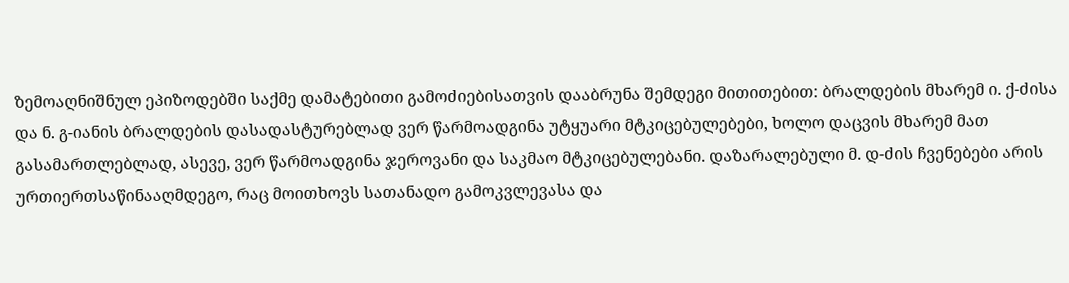ზემოაღნიშნულ ეპიზოდებში საქმე დამატებითი გამოძიებისათვის დააბრუნა შემდეგი მითითებით: ბრალდების მხარემ ი. ქ-ძისა და ნ. გ-იანის ბრალდების დასადასტურებლად ვერ წარმოადგინა უტყუარი მტკიცებულებები, ხოლო დაცვის მხარემ მათ გასამართლებლად, ასევე, ვერ წარმოადგინა ჯეროვანი და საკმაო მტკიცებულებანი. დაზარალებული მ. დ-ძის ჩვენებები არის ურთიერთსაწინააღმდეგო, რაც მოითხოვს სათანადო გამოკვლევასა და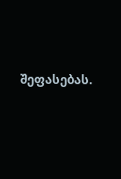შეფასებას.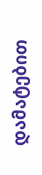დამატებით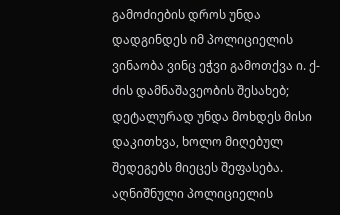გამოძიების დროს უნდა დადგინდეს იმ პოლიციელის ვინაობა ვინც ეჭვი გამოთქვა ი. ქ-ძის დამნაშავეობის შესახებ; დეტალურად უნდა მოხდეს მისი დაკითხვა, ხოლო მიღებულ შედეგებს მიეცეს შეფასება. აღნიშნული პოლიციელის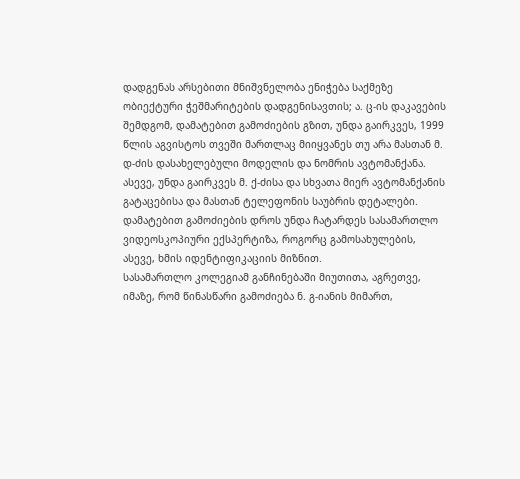დადგენას არსებითი მნიშვნელობა ენიჭება საქმეზე ობიექტური ჭეშმარიტების დადგენისავთის; ა. ც-ის დაკავების შემდგომ, დამატებით გამოძიების გზით, უნდა გაირკვეს, 1999 წლის აგვისტოს თვეში მართლაც მიიყვანეს თუ არა მასთან მ. დ-ძის დასახელებული მოდელის და ნომრის ავტომანქანა. ასევე, უნდა გაირკვეს მ. ქ-ძისა და სხვათა მიერ ავტომანქანის გატაცებისა და მასთან ტელეფონის საუბრის დეტალები.
დამატებით გამოძიების დროს უნდა ჩატარდეს სასამართლო ვიდეოსკოპიური ექსპერტიზა, როგორც გამოსახულების, ასევე, ხმის იდენტიფიკაციის მიზნით.
სასამართლო კოლეგიამ განჩინებაში მიუთითა, აგრეთვე, იმაზე, რომ წინასწარი გამოძიება ნ. გ-იანის მიმართ,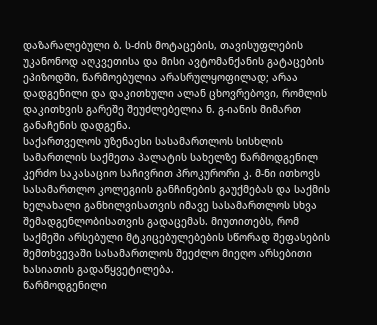დაზარალებული ბ. ს-ძის მოტაცების, თავისუფლების უკანონოდ აღკვეთისა და მისი ავტომანქანის გატაცების ეპიზოდში, წარმოებულია არასრულყოფილად; არაა დადგენილი და დაკითხული ალან ცხოვრებოვი, რომლის დაკითხვის გარეშე შეუძლებელია ნ. გ-იანის მიმართ განაჩენის დადგენა.
საქართველოს უზენაესი სასამართლოს სისხლის სამართლის საქმეთა პალატის სახელზე წარმოდგენილ კერძო საკასაციო საჩივრით პროკურორი კ. მ-ნი ითხოვს სასამართლო კოლეგიის განჩინების გაუქმებას და საქმის ხელახალი განხილვისათვის იმავე სასამართლოს სხვა შემადგენლობისათვის გადაცემას. მიუთითებს, რომ საქმეში არსებული მტკიცებულებების სწორად შეფასების შემთხვევაში სასამართლოს შეეძლო მიეღო არსებითი ხასიათის გადაწყვეტილება.
წარმოდგენილი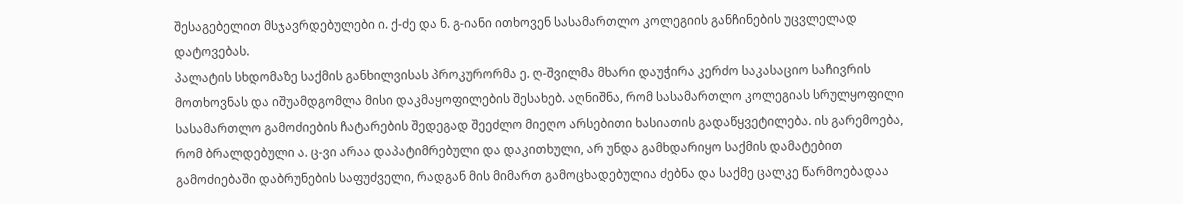შესაგებელით მსჯავრდებულები ი. ქ-ძე და ნ. გ-იანი ითხოვენ სასამართლო კოლეგიის განჩინების უცვლელად დატოვებას.
პალატის სხდომაზე საქმის განხილვისას პროკურორმა ე. ღ-შვილმა მხარი დაუჭირა კერძო საკასაციო საჩივრის მოთხოვნას და იშუამდგომლა მისი დაკმაყოფილების შესახებ. აღნიშნა, რომ სასამართლო კოლეგიას სრულყოფილი სასამართლო გამოძიების ჩატარების შედეგად შეეძლო მიეღო არსებითი ხასიათის გადაწყვეტილება. ის გარემოება, რომ ბრალდებული ა. ც-ვი არაა დაპატიმრებული და დაკითხული, არ უნდა გამხდარიყო საქმის დამატებით გამოძიებაში დაბრუნების საფუძველი, რადგან მის მიმართ გამოცხადებულია ძებნა და საქმე ცალკე წარმოებადაა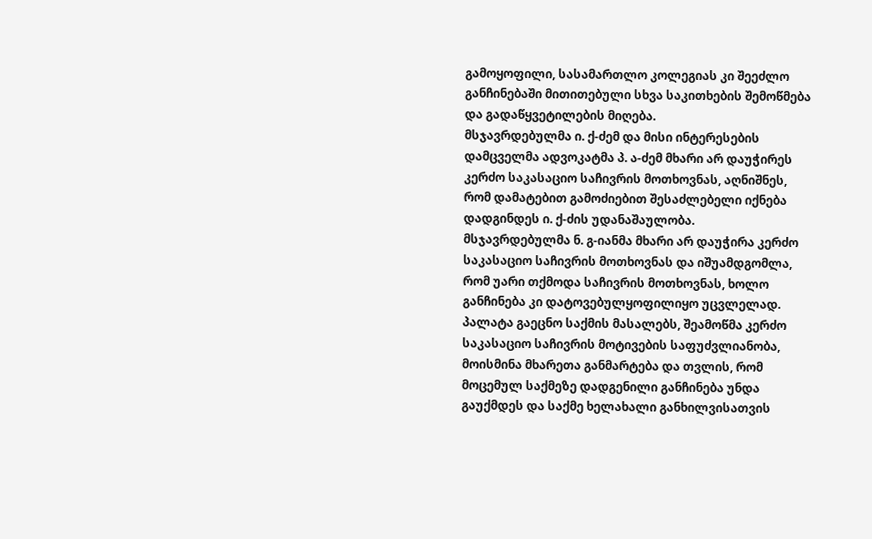გამოყოფილი, სასამართლო კოლეგიას კი შეეძლო განჩინებაში მითითებული სხვა საკითხების შემოწმება და გადაწყვეტილების მიღება.
მსჯავრდებულმა ი. ქ-ძემ და მისი ინტერესების დამცველმა ადვოკატმა პ. ა-ძემ მხარი არ დაუჭირეს კერძო საკასაციო საჩივრის მოთხოვნას, აღნიშნეს, რომ დამატებით გამოძიებით შესაძლებელი იქნება დადგინდეს ი. ქ-ძის უდანაშაულობა.
მსჯავრდებულმა ნ. გ-იანმა მხარი არ დაუჭირა კერძო საკასაციო საჩივრის მოთხოვნას და იშუამდგომლა, რომ უარი თქმოდა საჩივრის მოთხოვნას, ხოლო განჩინება კი დატოვებულყოფილიყო უცვლელად.
პალატა გაეცნო საქმის მასალებს, შეამოწმა კერძო საკასაციო საჩივრის მოტივების საფუძვლიანობა, მოისმინა მხარეთა განმარტება და თვლის, რომ მოცემულ საქმეზე დადგენილი განჩინება უნდა გაუქმდეს და საქმე ხელახალი განხილვისათვის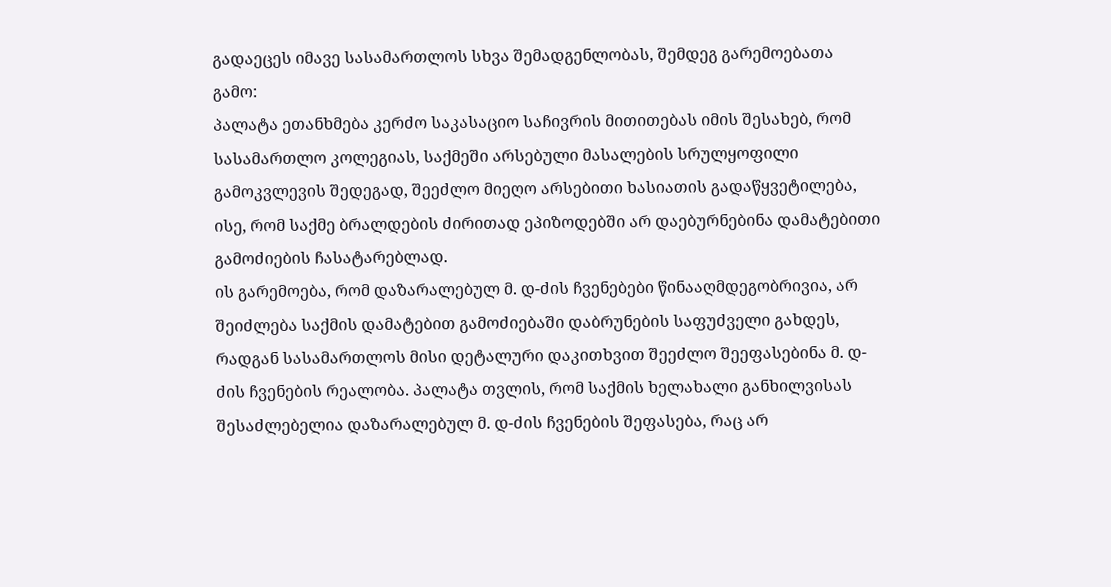გადაეცეს იმავე სასამართლოს სხვა შემადგენლობას, შემდეგ გარემოებათა გამო:
პალატა ეთანხმება კერძო საკასაციო საჩივრის მითითებას იმის შესახებ, რომ სასამართლო კოლეგიას, საქმეში არსებული მასალების სრულყოფილი გამოკვლევის შედეგად, შეეძლო მიეღო არსებითი ხასიათის გადაწყვეტილება, ისე, რომ საქმე ბრალდების ძირითად ეპიზოდებში არ დაებურნებინა დამატებითი გამოძიების ჩასატარებლად.
ის გარემოება, რომ დაზარალებულ მ. დ-ძის ჩვენებები წინააღმდეგობრივია, არ შეიძლება საქმის დამატებით გამოძიებაში დაბრუნების საფუძველი გახდეს, რადგან სასამართლოს მისი დეტალური დაკითხვით შეეძლო შეეფასებინა მ. დ-ძის ჩვენების რეალობა. პალატა თვლის, რომ საქმის ხელახალი განხილვისას შესაძლებელია დაზარალებულ მ. დ-ძის ჩვენების შეფასება, რაც არ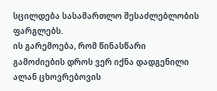სცილდება სასამართლო შესაძლებლობის ფარგლებს.
ის გარემოება, რომ წინასწარი გამოძიების დროს ვერ იქნა დადგენილი ალან ცხოვრებოვის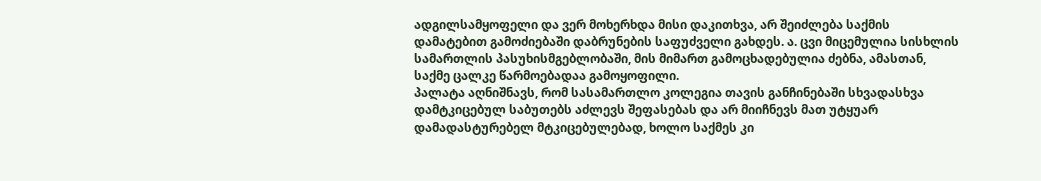ადგილსამყოფელი და ვერ მოხერხდა მისი დაკითხვა, არ შეიძლება საქმის დამატებით გამოძიებაში დაბრუნების საფუძველი გახდეს. ა. ცვი მიცემულია სისხლის სამართლის პასუხისმგებლობაში, მის მიმართ გამოცხადებულია ძებნა, ამასთან, საქმე ცალკე წარმოებადაა გამოყოფილი.
პალატა აღნიშნავს, რომ სასამართლო კოლეგია თავის განჩინებაში სხვადასხვა დამტკიცებულ საბუთებს აძლევს შეფასებას და არ მიიჩნევს მათ უტყუარ დამადასტურებელ მტკიცებულებად, ხოლო საქმეს კი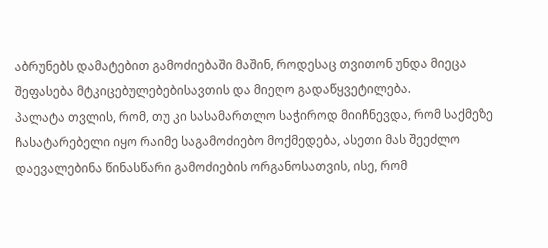აბრუნებს დამატებით გამოძიებაში მაშინ, როდესაც თვითონ უნდა მიეცა შეფასება მტკიცებულებებისავთის და მიეღო გადაწყვეტილება.
პალატა თვლის, რომ, თუ კი სასამართლო საჭიროდ მიიჩნევდა, რომ საქმეზე ჩასატარებელი იყო რაიმე საგამოძიებო მოქმედება, ასეთი მას შეეძლო დაევალებინა წინასწარი გამოძიების ორგანოსათვის, ისე, რომ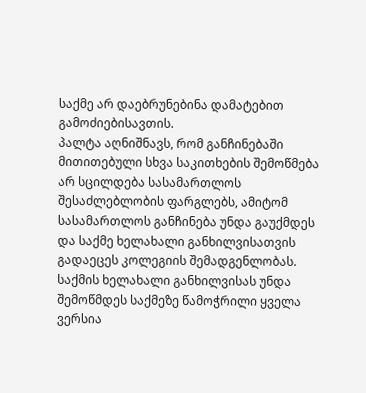საქმე არ დაებრუნებინა დამატებით გამოძიებისავთის.
პალტა აღნიშნავს, რომ განჩინებაში მითითებული სხვა საკითხების შემოწმება არ სცილდება სასამართლოს შესაძლებლობის ფარგლებს, ამიტომ სასამართლოს განჩინება უნდა გაუქმდეს და საქმე ხელახალი განხილვისათვის გადაეცეს კოლეგიის შემადგენლობას. საქმის ხელახალი განხილვისას უნდა შემოწმდეს საქმეზე წამოჭრილი ყველა ვერსია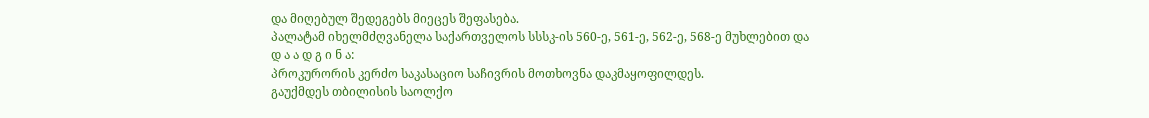და მიღებულ შედეგებს მიეცეს შეფასება.
პალატამ იხელმძღვანელა საქართველოს სსსკ-ის 560-ე, 561-ე, 562-ე, 568-ე მუხლებით და
დ ა ა დ გ ი ნ ა:
პროკურორის კერძო საკასაციო საჩივრის მოთხოვნა დაკმაყოფილდეს.
გაუქმდეს თბილისის საოლქო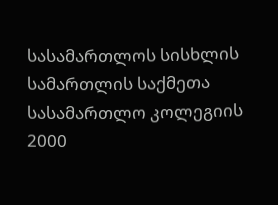სასამართლოს სისხლის სამართლის საქმეთა სასამართლო კოლეგიის 2000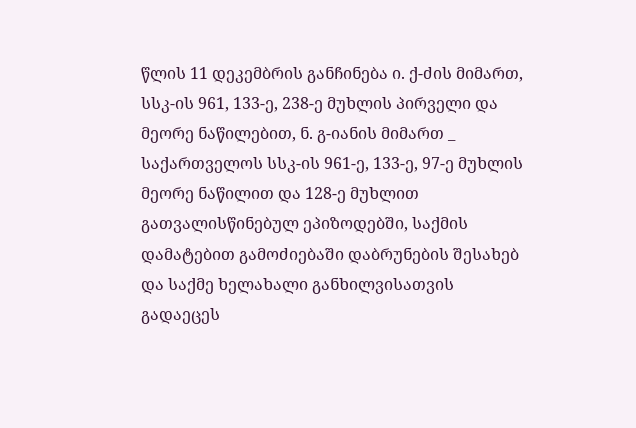წლის 11 დეკემბრის განჩინება ი. ქ-ძის მიმართ, სსკ-ის 961, 133-ე, 238-ე მუხლის პირველი და მეორე ნაწილებით, ნ. გ-იანის მიმართ _ საქართველოს სსკ-ის 961-ე, 133-ე, 97-ე მუხლის მეორე ნაწილით და 128-ე მუხლით გათვალისწინებულ ეპიზოდებში, საქმის დამატებით გამოძიებაში დაბრუნების შესახებ და საქმე ხელახალი განხილვისათვის გადაეცეს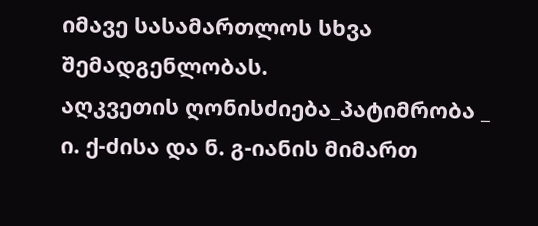იმავე სასამართლოს სხვა შემადგენლობას.
აღკვეთის ღონისძიება_პატიმრობა _ ი. ქ-ძისა და ნ. გ-იანის მიმართ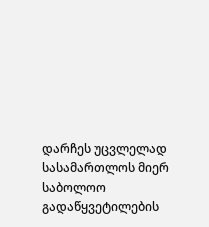დარჩეს უცვლელად სასამართლოს მიერ საბოლოო გადაწყვეტილების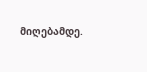მიღებამდე.